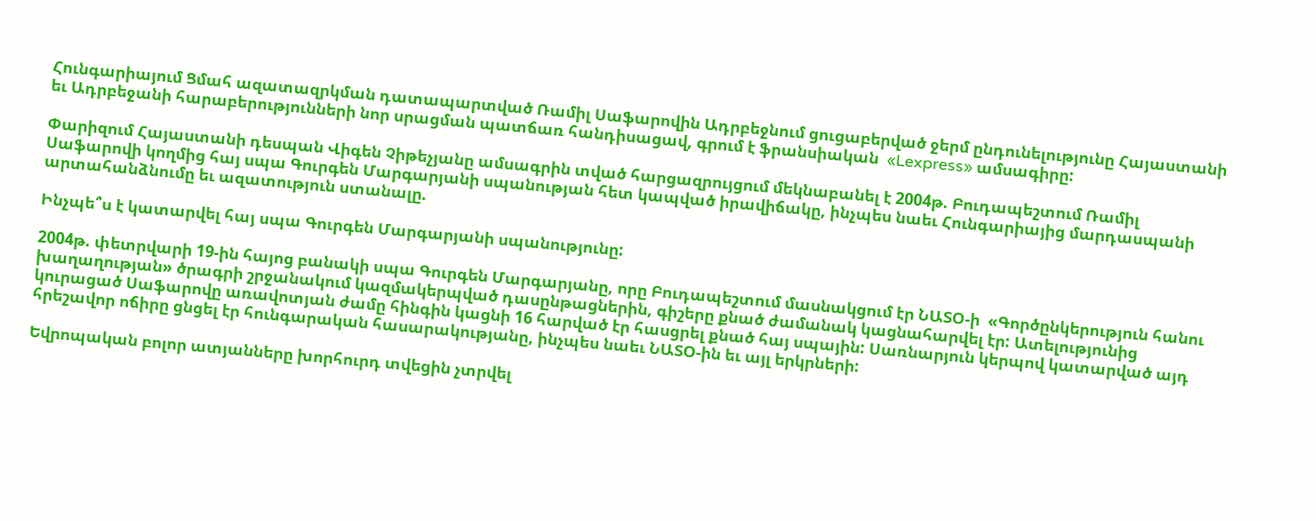Հունգարիայում Ցմահ ազատազրկման դատապարտված Ռամիլ Սաֆարովին Ադրբեջնում ցուցաբերված ջերմ ընդունելությունը Հայաստանի եւ Ադրբեջանի հարաբերությունների նոր սրացման պատճառ հանդիսացավ, գրում է ֆրանսիական  «Lexpress» ամսագիրը:

Փարիզում Հայաստանի դեսպան Վիգեն Չիթեչյանը ամսագրին տված հարցազրույցում մեկնաբանել է 2004թ. Բուդապեշտում Ռամիլ Սաֆարովի կողմից հայ սպա Գուրգեն Մարգարյանի սպանության հետ կապված իրավիճակը, ինչպես նաեւ Հունգարիայից մարդասպանի արտահանձնումը եւ ազատություն ստանալը.

Ինչպե՞ս է կատարվել հայ սպա Գուրգեն Մարգարյանի սպանությունը:

2004թ. փետրվարի 19-ին հայոց բանակի սպա Գուրգեն Մարգարյանը, որը Բուդապեշտում մասնակցում էր ՆԱՏՕ-ի  «Գործընկերություն հանու խաղաղության» ծրագրի շրջանակում կազմակերպված դասընթացներին, գիշերը քնած ժամանակ կացնահարվել էր: Ատելությունից կուրացած Սաֆարովը առավոտյան ժամը հինգին կացնի 16 հարված էր հասցրել քնած հայ սպային: Սառնարյուն կերպով կատարված այդ հրեշավոր ոճիրը ցնցել էր հունգարական հասարակությանը, ինչպես նաեւ ՆԱՏՕ-ին եւ այլ երկրների:

Եվրոպական բոլոր ատյանները խորհուրդ տվեցին չտրվել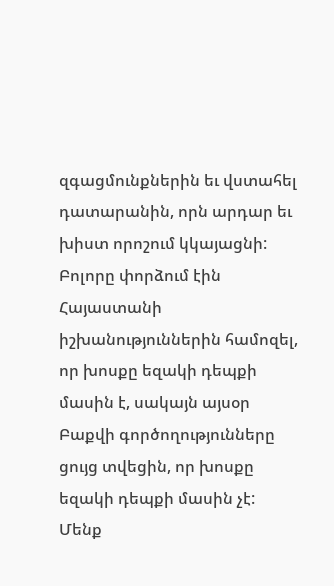զգացմունքներին եւ վստահել դատարանին, որն արդար եւ խիստ որոշում կկայացնի: Բոլորը փորձում էին Հայաստանի իշխանություններին համոզել, որ խոսքը եզակի դեպքի մասին է, սակայն այսօր Բաքվի գործողությունները ցույց տվեցին, որ խոսքը եզակի դեպքի մասին չէ: Մենք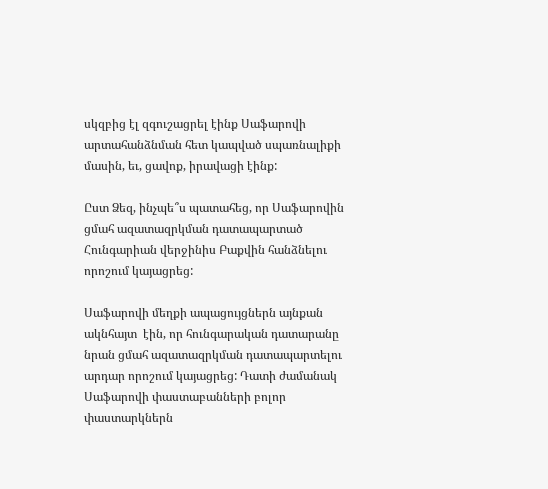սկզբից էլ զգուշացրել էինք Սաֆարովի արտահանձնման հետ կապված սպառնալիքի մասին, եւ, ցավոք, իրավացի էինք:

Ըստ Ձեզ, ինչպե՞ս պատահեց, որ Սաֆարովին ցմահ ազատազրկման դատապարտած Հունգարիան վերջինիս Բաքվին հանձնելու որոշում կայացրեց:

Սաֆարովի մեղքի ապացույցներն այնքան ակնհայտ  էին, որ հունգարական դատարանը նրան ցմահ ազատազրկման դատապարտելու արդար որոշում կայացրեց: Դատի ժամանակ Սաֆարովի փաստաբանների բոլոր փաստարկներն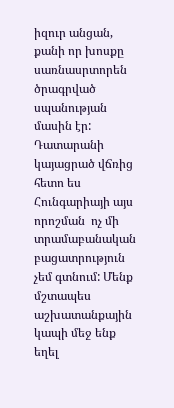իզուր անցան, քանի որ խոսքը սառնասրտորեն ծրագրված սպանության մասին էր: Դատարանի կայացրած վճռից հետո ես Հունգարիայի այս որոշման  ոչ մի տրամաբանական  բացատրություն չեմ գտնում: Մենք մշտապես աշխատանքային կապի մեջ ենք եղել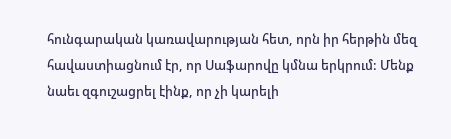հունգարական կառավարության հետ, որն իր հերթին մեզ հավաստիացնում էր, որ Սաֆարովը կմնա երկրում: Մենք նաեւ զգուշացրել էինք, որ չի կարելի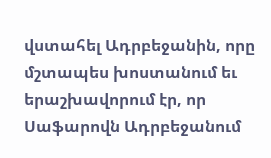վստահել Ադրբեջանին, որը մշտապես խոստանում եւ երաշխավորում էր, որ Սաֆարովն Ադրբեջանում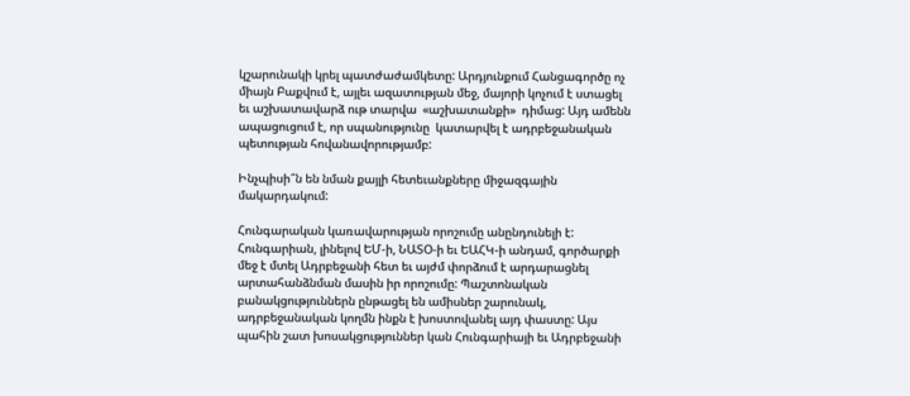կշարունակի կրել պատժաժամկետը: Արդյունքում Հանցագործը ոչ միայն Բաքվում է, այլեւ ազատության մեջ, մայորի կոչում է ստացել եւ աշխատավարձ ութ տարվա  «աշխատանքի»  դիմաց: Այդ ամենն ապացուցում է, որ սպանությունը  կատարվել է ադրբեջանական պետության հովանավորությամբ:

Ինչպիսի՞ն են նման քայլի հետեւանքները միջազգային մակարդակում:

Հունգարական կառավարության որոշումը անընդունելի է: Հունգարիան, լինելով ԵՄ-ի, ՆԱՏՕ-ի եւ ԵԱՀԿ-ի անդամ, գործարքի մեջ է մտել Ադրբեջանի հետ եւ այժմ փորձում է արդարացնել արտահանձնման մասին իր որոշումը: Պաշտոնական բանակցություններն ընթացել են ամիսներ շարունակ, ադրբեջանական կողմն ինքն է խոստովանել այդ փաստը: Այս պահին շատ խոսակցություններ կան Հունգարիայի եւ Ադրբեջանի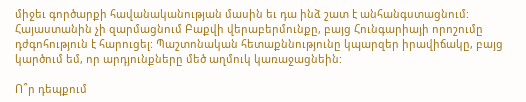միջեւ գործարքի հավանականության մասին եւ դա ինձ շատ է անհանգստացնում: Հայաստանին չի զարմացնում Բաքվի վերաբերմունքը, բայց Հունգարիայի որոշումը դժգոհություն է հարուցել: Պաշտոնական հետաքննությունը կպարզեր իրավիճակը, բայց կարծում եմ, որ արդյունքները մեծ աղմուկ կառաջացնեին:

Ո՞ր դեպքում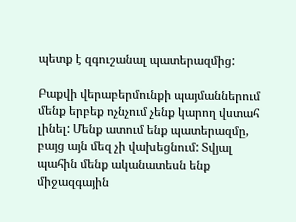պետք է զգուշանալ պատերազմից:

Բաքվի վերաբերմունքի պայմաններում մենք երբեք ոչնչում չենք կարող վստահ լինել: Մենք ատում ենք պատերազմը, բայց այն մեզ չի վախեցնում: Տվյալ պահին մենք ականատեսն ենք միջազգային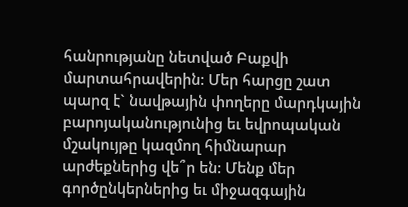հանրությանը նետված Բաքվի մարտահրավերին: Մեր հարցը շատ պարզ է` նավթային փողերը մարդկային բարոյականությունից եւ եվրոպական մշակույթը կազմող հիմնարար արժեքներից վե՞ր են: Մենք մեր գործընկերներից եւ միջազգային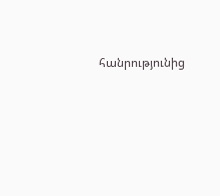հանրությունից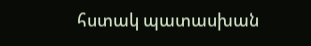հստակ պատասխան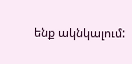ենք ակնկալում: